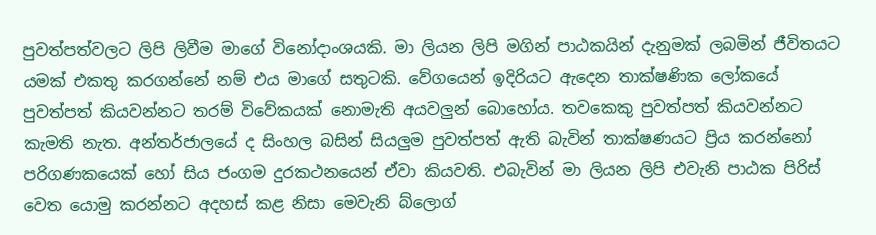පුවත්පත්වලට ලිපි ලිවීම මාගේ විනෝදාංශයකි. මා ලියන ලිපි මගින් පාඨකයින් දැනුමක් ලබමින් ජීවිතයට යමක් එකතු කරගන්නේ නම් එය මාගේ සතුටකි. වේගයෙන් ඉදිරියට ඇදෙන තාක්ෂණික ලෝකයේ පුවත්පත් කියවන්නට තරම් විවේකයක් නොමැති අයවලුන් බොහෝය. තවකෙකු පුවත්පත් කියවන්නට කැමති නැත. අන්තර්ජාලයේ ද සිංහල බසින් සියලුම පුවත්පත් ඇති බැවින් තාක්ෂණයට ප්‍රිය කරන්නෝ පරිගණකයෙක් හෝ සිය ජංගම දුරකථනයෙන් ඒවා කියවති. එබැවින් මා ලියන ලිපි එවැනි පාඨක පිරිස් වෙත යොමු කරන්නට අදහස් කළ නිසා මෙවැනි බ්ලොග්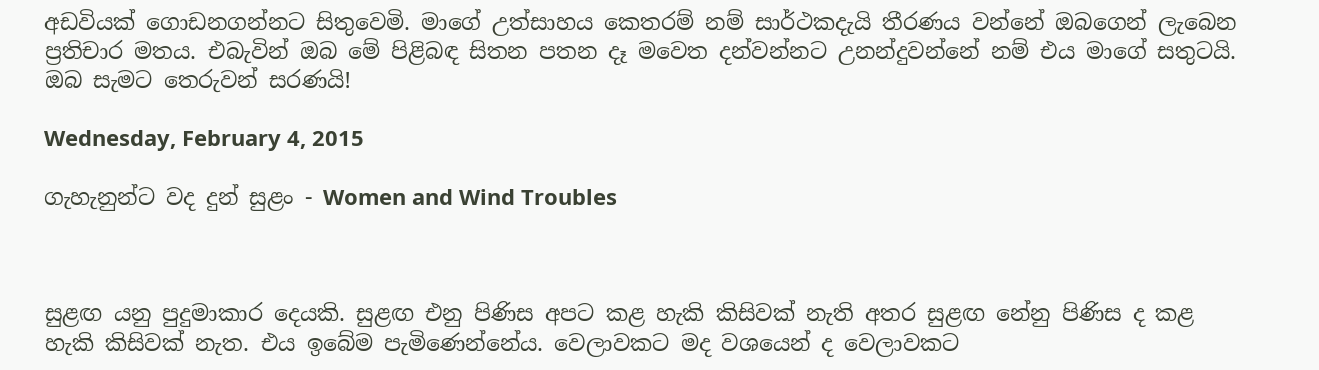අඩවියක් ගොඩනගන්නට සිතුවෙමි. මාගේ උත්සාහය කෙතරම් නම් සාර්ථකදැයි තීරණය වන්නේ ඔබගෙන් ලැබෙන ප්‍රතිචාර මතය. එබැවින් ඔබ මේ පිළිබඳ සිතන පතන දෑ මවෙත දන්වන්නට උනන්දුවන්නේ නම් එය මාගේ සතුටයි. ඔබ සැමට තෙරුවන් සරණයි!

Wednesday, February 4, 2015

ගැහැනුන්ට වද දුන් සුළං - Women and Wind Troubles



සුළඟ යනු පුදුමාකාර දෙයකි. සුළඟ එනු පිණිස අපට කළ හැකි කිසිවක් නැති අතර සුළඟ නේනු පිණිස ද කළ හැකි කිසිවක් නැත. එය ඉබේම පැමිණෙන්නේය. වෙලාවකට මද වශයෙන් ද වෙලාවකට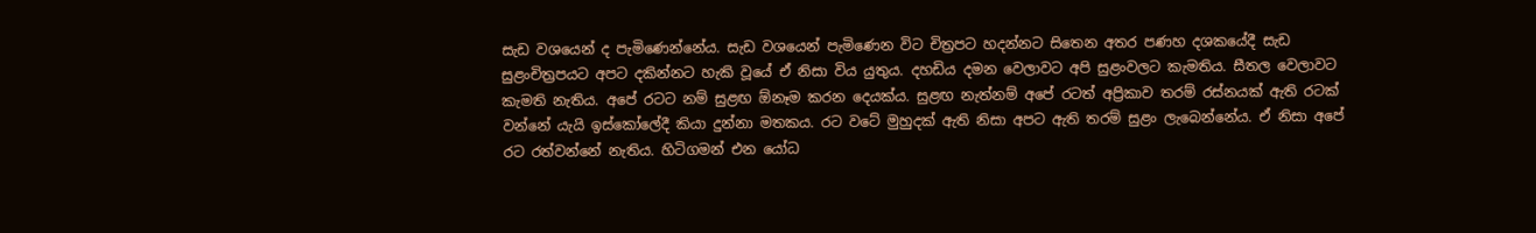සැඩ වශයෙන් ද පැමිණෙන්නේය. සැඩ වශයෙන් පැමිණෙන විට චිත්‍රපට හදන්නට සිතෙන අතර පණහ දශකයේදී සැඩ සුළංචිත්‍රපයට අපට දකින්නට හැකි වූයේ ඒ නිසා විය යුතුය. දහඩිය දමන වෙලාවට අපි සුළංවලට කැමතිය. සීතල වෙලාවට කැමති නැතිය. අපේ රටට නම් සුළඟ ඕනෑම කරන දෙයක්ය. සුළඟ නැත්නම් අපේ රටත් අප්‍රිකාව තරම් රස්නයක් ඇති රටක් වන්නේ යැයි ඉස්කෝලේදී කියා දුන්නා මතකය. රට වටේ මුහුදක් ඇති නිසා අපට ඇති තරම් සුළං ලැබෙන්නේය. ඒ නිසා අපේ රට රත්වන්නේ නැතිය. හිටිගමන් එන යෝධ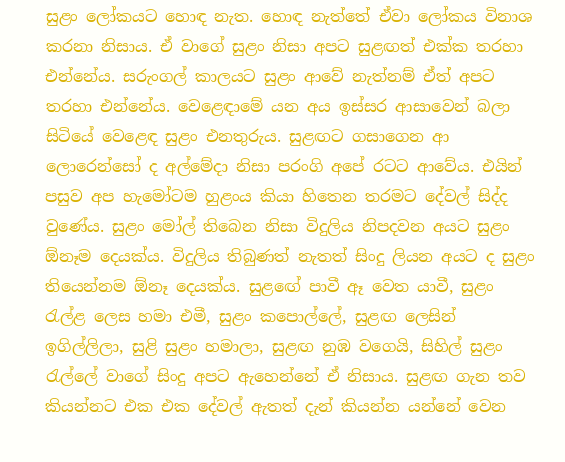සුළං ලෝකයට හොඳ නැත. හොඳ නැත්තේ ඒවා ලෝකය විනාශ කරනා නිසාය. ඒ වාගේ සුළං නිසා අපට සුළඟත් එක්ක තරහා එන්නේය. සරුංගල් කාලයට සුළං ආවේ නැත්නම් ඒත් අපට තරහා එන්නේය. වෙළෙඳාමේ යන අය ඉස්සර ආසාවෙන් බලා සිටියේ වෙළෙඳ සුළං එනතුරුය. සුළඟට ගසාගෙන ආ ලොරෙන්සෝ ද අල්මේදා නිසා පරංගි අපේ රටට ආවේය. එයින් පසුව අප හැමෝටම හුළංය කියා හිතෙන තරමට දේවල් සිද්ද වුණේය. සුළං මෝල් තිබෙන නිසා විදුලිය නිපදවන අයට සුළං ඕනෑම දෙයක්ය. විදුලිය තිබුණත් නැතත් සිංදු ලියන අයට ද සුළං තියෙන්නම ඕනෑ දෙයක්ය. සුළඟේ පාවී ඈ වෙත යාවී, සුළං රැල්ළ ලෙස හමා එමී, සුළං කපොල්ලේ, සුළඟ ලෙසින් ඉගිල්ලිලා, සුළි සුළං හමාලා, සුළඟ නුඹ වගෙයි, සිහිල් සුළං රැල්ලේ වාගේ සිංදු අපට ඇහෙන්නේ ඒ නිසාය. සුළඟ ගැන තව කියන්නට එක එක දේවල් ඇතත් දැන් කියන්න යන්නේ වෙන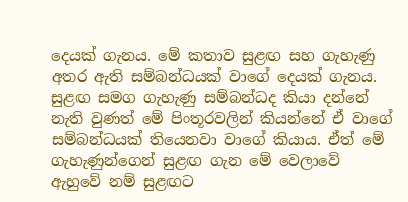දෙයක් ගැනය. මේ කතාව සුළඟ සහ ගැහැණු අතර ඇති සම්බන්ධයක් වාගේ දෙයක් ගැනය. සුළඟ සමග ගැහැණු සම්බන්ධද කියා දන්නේ නැති වුණත් මේ පිංතූරවලින් කියන්නේ ඒ වාගේ සම්බන්ධයක් තියෙනවා වාගේ කියාය. ඒත් මේ ගැහැණුන්ගෙන් සුළඟ ගැන මේ වෙලාවේ ඇහුවේ නම් සුළඟට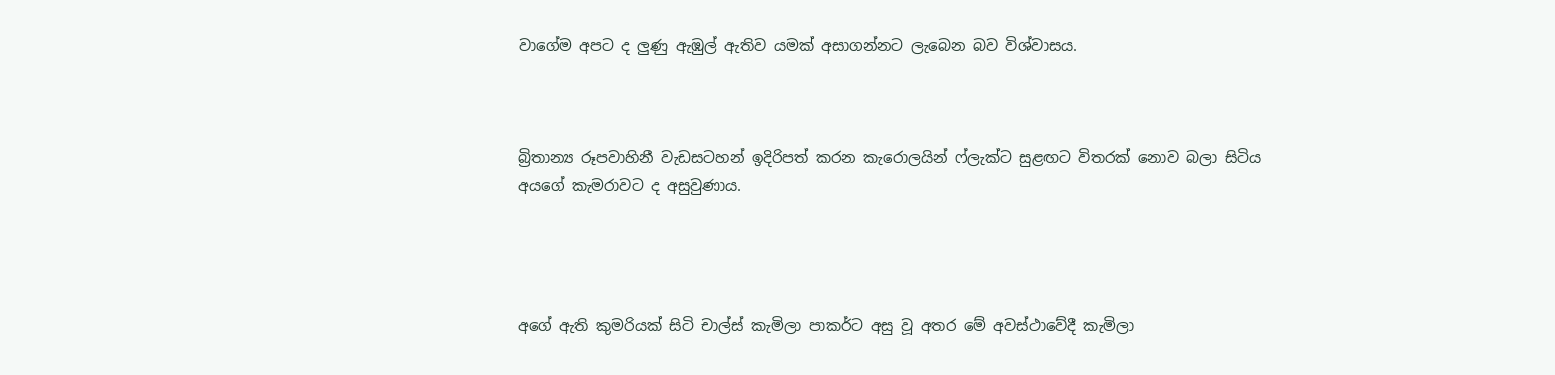වාගේම අපට ද ලුණු ඇඹුල් ඇතිව යමක් අසාගන්නට ලැබෙන බව විශ්වාසය.



බ්‍රිතාන්‍ය රූපවාහිනී වැඩසටහන් ඉදිරිපත් කරන කැරොලයින් ෆ්ලැක්ට සුළඟට විතරක් නොව බලා සිටිය අයගේ කැමරාවට ද අසුවුණාය.




අගේ ඇති කුමරියක් සිටි චාල්ස් කැමිලා පාකර්ට අසු වූ අතර මේ අවස්ථාවේදී කැමිලා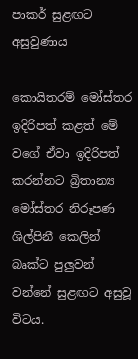පාකර් සුළඟට අසුවුණාය

කොයිතරම් මෝස්තර ඉදිරිපත් කළත් මේ වගේ ඒවා ඉදිරිපත් කරන්නට බ්‍රිතාන්‍ය මෝස්තර නිරූපණ ශිල්පිනී කෙලින් බෘක්ට පුලුවන් වන්නේ සුළඟට අසුවූ විටය.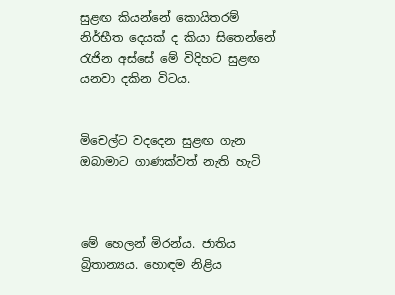සුළඟ කියන්නේ කොයිතරම් නිර්භීත දෙයක් ද කියා සිතෙන්නේ රැජින අස්සේ මේ විදිහට සුළඟ යනවා දකින විටය.


මිචෙල්ට වදදෙන සුළඟ ගැන ඔබාමාට ගාණක්වත් නැති හැටි



මේ හෙලන් මිරන්ය. ජාතිය බ්‍රිතාන්‍යය. හොඳම නිළිය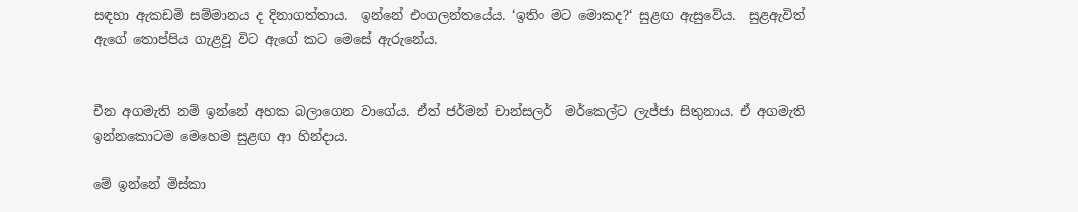සඳහා ඇකඩමි සම්මානය ද දිනාගත්තාය.  ඉන්නේ එංගලන්තයේය. ‘ඉතිං මට මොකද?‘ සුළඟ ඇසුවේය.  සුළඇවිත් ඇගේ තොප්පිය ගැළවූ විට ඇගේ කට මෙසේ ඇරුනේය.


චීන අගමැති නම් ඉන්නේ අහක බලාගෙන වාගේය. ඒත් ජර්මන් චාන්සලර්  මර්කෙල්ට ලැජ්ජා සිතුනාය. ඒ අගමැති  ඉන්නකොටම මෙහෙම සුළඟ ආ හින්දාය.

මේ ඉන්නේ මිස්කා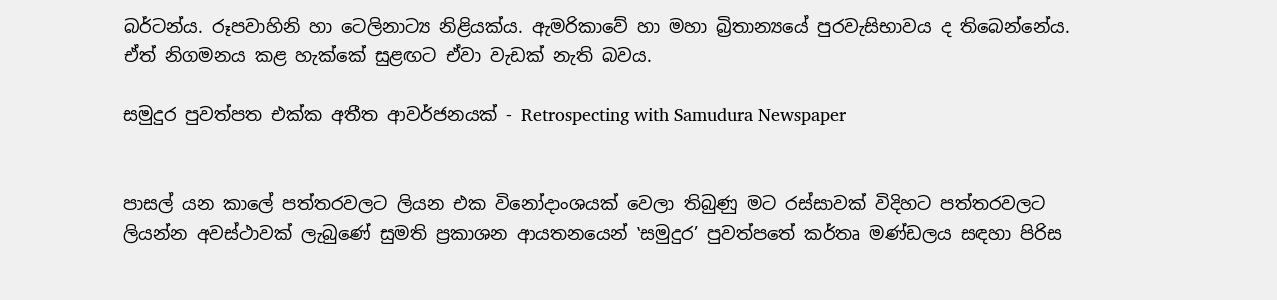බර්ටන්ය. රූපවාහිනි හා ටෙලිනාට්‍ය නිළියක්ය. ඇමරිකාවේ හා මහා බ්‍රිතාන්‍යයේ පුරවැසිභාවය ද තිබෙන්නේය. ඒත් නිගමනය කළ හැක්කේ සුළඟට ඒවා වැඩක් නැති බවය.

සමුදුර පුවත්පත එක්ක අතීත ආවර්ජනයක් - Retrospecting with Samudura Newspaper


පාසල් යන කාලේ පත්තරවලට ලියන එක විනෝදාංශයක් වෙලා තිබුණු මට රස්සාවක් විදිහට පත්තරවලට ලියන්න අවස්ථාවක් ලැබුණේ සුමති ප්‍රකාශන ආයතනයෙන් ‛සමුදුර’ පුවත්පතේ කර්තෘ මණ්ඩලය සඳහා පිරිස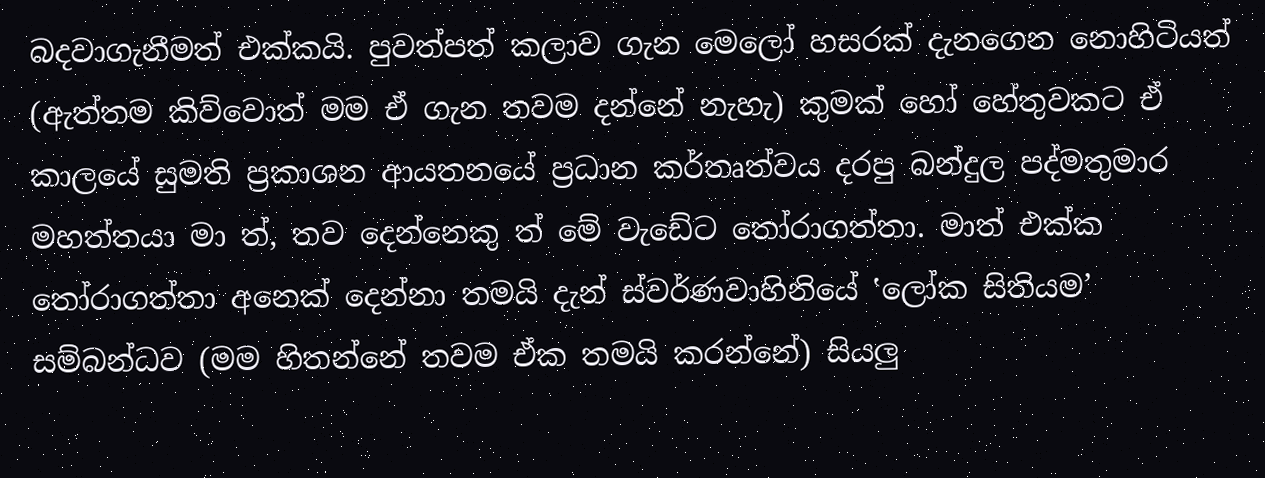බදවාගැනීමත් එක්කයි. පුවත්පත් කලාව ගැන මෙලෝ හසරක් දැනගෙන නොහිටියත් (ඇත්තම කිව්වොත් මම ඒ ගැන තවම දන්නේ නැහැ) කුමක් හෝ හේතුවකට ඒ කාලයේ සුමති ප්‍රකාශන ආයතනයේ ප්‍රධාන කර්තෘත්වය දරපු බන්දුල පද්මතුමාර මහත්තයා මා ත්, තව දෙන්නෙකු ත් මේ වැඩේට තෝරාගත්තා. මාත් එක්ක තෝරාගත්තා අනෙක් දෙන්නා තමයි දැන් ස්වර්ණවාහිනියේ ‛ලෝක සිතියම’ සම්බන්ධව (මම හිතන්නේ තවම ඒක තමයි කරන්නේ) සියලු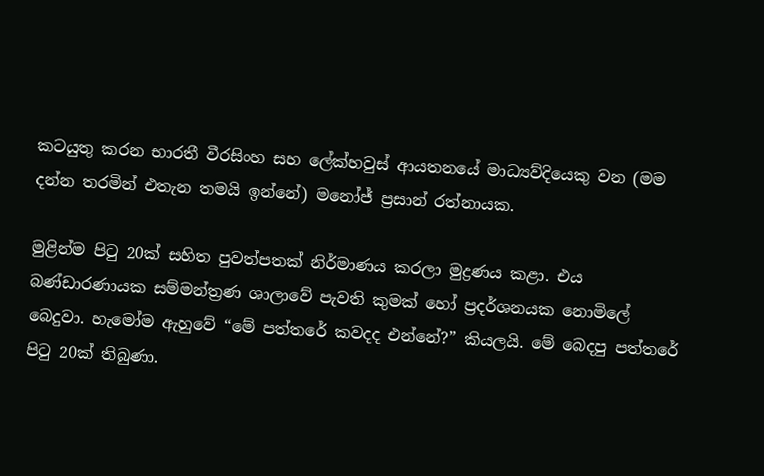කටයුතු කරන භාරතී වීරසිංහ සහ ලේක්හවුස් ආයතනයේ මාධ්‍යව්දියෙකු වන (මම දන්න තරමින් එතැන තමයි ඉන්නේ) මනෝජ් ප්‍රසාන් රත්නායක.

මුළින්ම පිටු 20ක් සහිත පුවත්පතක් නිර්මාණය කරලා මුද්‍රණය කළා. එය බණ්ඩාරණායක සම්මන්ත්‍රණ ශාලාවේ පැවති කුමක් හෝ ප්‍රදර්ශනයක නොමිලේ බෙදුවා. හැමෝම ඇහුවේ “මේ පත්තරේ කවදද එන්නේ?” කියලයි. මේ බෙදපු පත්තරේ පිටු 20ක් තිබුණා.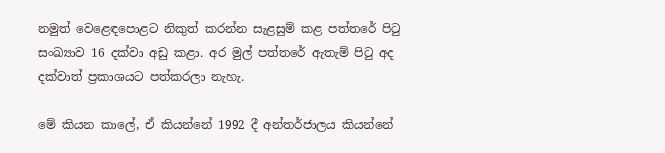නමුත් වෙළෙඳපොළට නිකුත් කරන්න සැළසුම් කළ පත්තරේ පිටු සංඛ්‍යාව 16 දක්වා අඩු කළා. අර මුල් පත්තරේ ඇතැම් පිටු අද දක්වාත් ප්‍රකාශයට පත්කරලා නැහැ.

මේ කියන කාලේ, ඒ කියන්නේ 1992 දී අන්තර්ජාලය කියන්නේ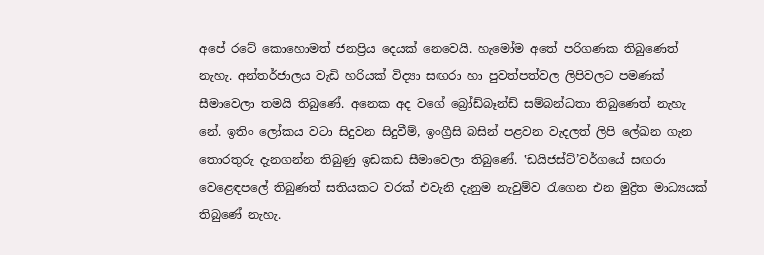අපේ රටේ කොහොමත් ජනප්‍රිය දෙයක් නෙවෙයි. හැමෝම අතේ පරිගණක තිබුණෙත් නැහැ. අන්තර්ජාලය වැඩි හරියක් විද්‍යා සඟරා හා පුවත්පත්වල ලිපිවලට පමණක් සීමාවෙලා තමයි තිබුණේ. අනෙක අද වගේ බ්‍රෝඩ්බෑන්ඩ් සම්බන්ධතා තිබුණෙත් නැහැ නේ. ඉතිං ලෝකය වටා සිදුවන සිදුවීම්, ඉංග්‍රීසි බසින් පළවන වැදලත් ලිපි ලේඛන ගැන තොරතුරු දැනගන්න තිබුණු ඉඩකඩ සීමාවෙලා තිබුණේ. ‛ඩයිජස්ට්’වර්ගයේ සඟරා වෙළෙඳපලේ තිබුණත් සතියකට වරක් එවැනි දැනුම නැවුම්ව රැගෙන එන මුද්‍රිත මාධ්‍යයක් තිබුණේ නැහැ.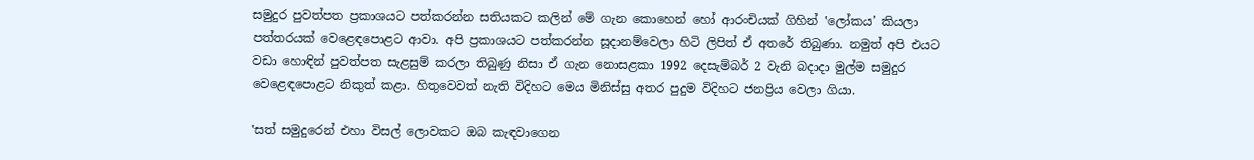සමුදුර පුවත්පත ප්‍රකාශයට පත්කරන්න සතියකට කලින් මේ ගැන කොහෙන් හෝ ආරංචියක් ගිහින් ‛ලෝකය’ කියලා පත්තරයක් වෙළෙඳපොළට ආවා. අපි ප්‍රකාශයට පත්කරන්න සූදානම්වෙලා හිටි ලිපිත් ඒ අතරේ තිබුණා. නමුත් අපි එයට වඩා හොඳින් පුවත්පත සැළසුම් කරලා තිබුණු නිසා ඒ ගැන නොසළකා 1992 දෙසැම්බර් 2 වැනි බදාදා මුල්ම සමුදුර වෙළෙඳපොළට නිකුත් කළා. හිතුවෙවත් නැති විදිහට මෙය මිනිස්සු අතර පුදුම විදිහට ජනප්‍රිය වෙලා ගියා.

‛සත් සමුදුරෙන් එහා විසල් ලොවකට ඔබ කැඳවාගෙන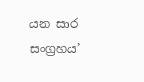යන සාර සංග්‍රහය’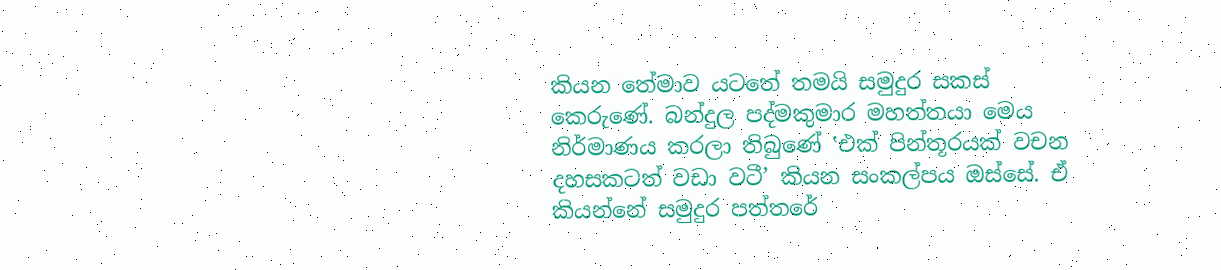කියන තේමාව යටතේ තමයි සමුදුර සකස් කෙරුණේ. බන්දුල පද්මකුමාර මහත්තයා මෙය නිර්මාණය කරලා තිබුණේ ‛එක් පින්තූරයක් වචන දහසකටත් වඩා වටී’ කියන සංකල්පය ඔස්සේ. ඒ කියන්නේ සමුදුර පත්තරේ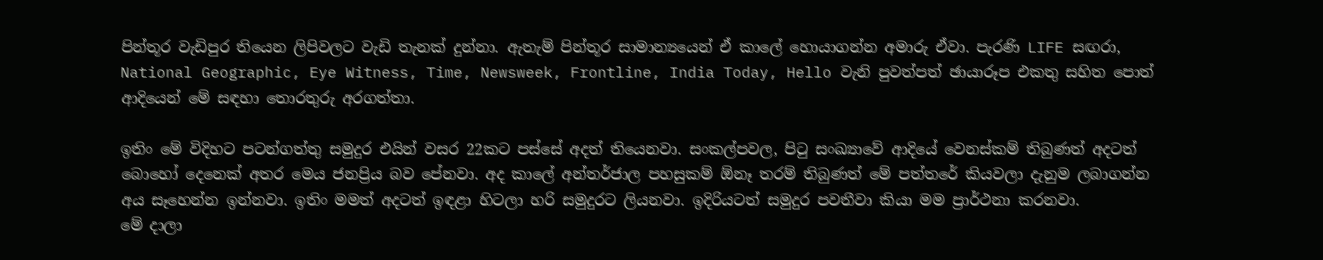පින්තූර වැඩිපුර තියෙන ලිපිවලට වැඩි තැනක් දුන්නා. ඇතැම් පින්තූර සාමාන්‍යයෙන් ඒ කාලේ හොයාගන්න අමාරු ඒවා. පැරණි LIFE සඟරා, National Geographic, Eye Witness, Time, Newsweek, Frontline, India Today, Hello වැනි පුවත්පත් ඡායාරූප එකතු සහිත පොත් ආදියෙන් මේ සඳහා තොරතුරු අරගත්තා.

ඉතිං මේ විදිහට පටන්ගත්තු සමුදුර එයින් වසර 22කට පස්සේ අදත් තියෙනවා. සංකල්පවල, පිටු සංඛ්‍යාවේ ආදියේ වෙනස්කම් තිබුණත් අදටත් බොහෝ දෙනෙක් අතර මෙය ජනප්‍රිය බව පේනවා. අද කාලේ අන්තර්ජාල පහසුකම් ඕනෑ තරම් තිබුණත් මේ පත්තරේ කියවලා දැනුම ලබාගන්න අය සෑහෙන්න ඉන්නවා. ඉතිං මමත් අදටත් ඉඳළා හිටලා හරි සමුදුරට ලියනවා. ඉදිරියටත් සමුදුර පවතීවා කියා මම ප්‍රාර්ථනා කරනවා.
මේ දාලා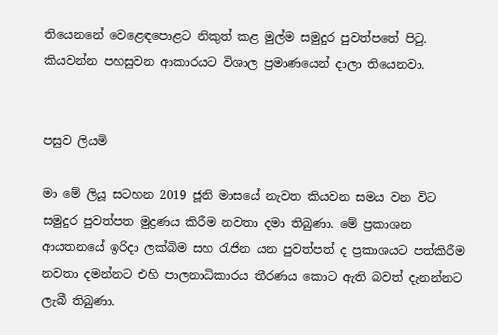තියෙනනේ වෙළෙඳපොළට නිකුත් කළ මුල්ම සමුදුර පුවත්පතේ පිටු. කියවන්න පහසුවන ආකාරයට විශාල ප්‍රමාණයෙන් දාලා තියෙනවා.


පසුව ලියමි

මා මේ ලියූ සටහන 2019 ජූනි මාසයේ නැවත කියවන සමය වන විට සමුදුර පුවත්පත මුද්‍රණය කිරීම නවතා දමා තිබුණා. මේ ප්‍රකාශන ආයතනයේ ඉරිදා ලක්බිම සහ රැජින යන පුවත්පත් ද ප්‍රකාශයට පත්කිරීම නවතා දමන්නට එහි පාලනාධිකාරය තීරණය කොට ඇති බවත් දැනන්නට ලැබී තිබුණා.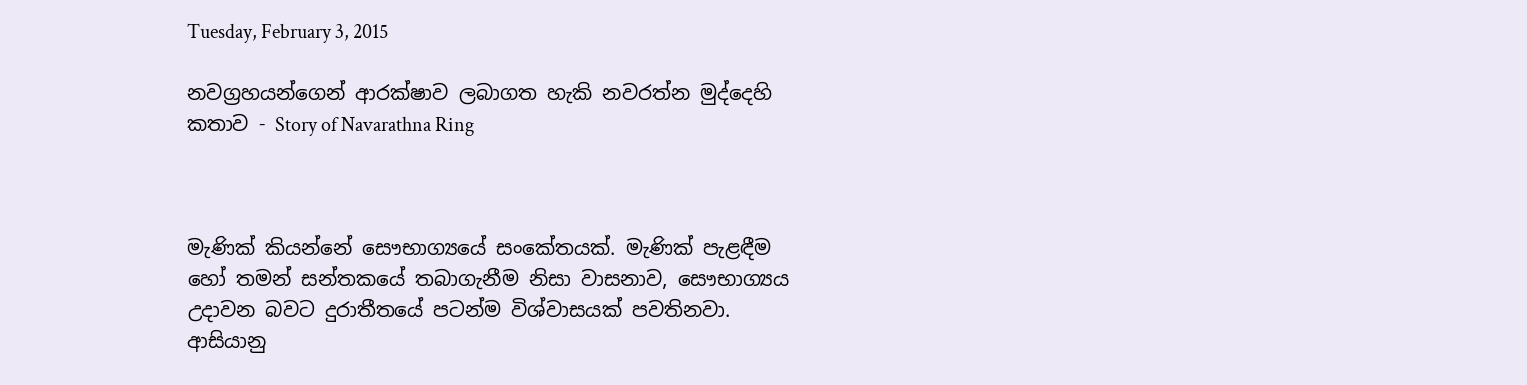Tuesday, February 3, 2015

නවග්‍රහයන්ගෙන් ආරක්ෂාව ලබාගත හැකි නවරත්න මුද්දෙහි කතාව - Story of Navarathna Ring



මැණික් කියන්නේ සෞභාග්‍යයේ සංකේතයක්. මැණික් පැළඳීම හෝ තමන් සන්තකයේ තබාගැනීම නිසා වාසනාව, සෞභාග්‍යය උදාවන බවට දුරාතීතයේ පටන්ම විශ්වාසයක් පවතිනවා. ආසියානු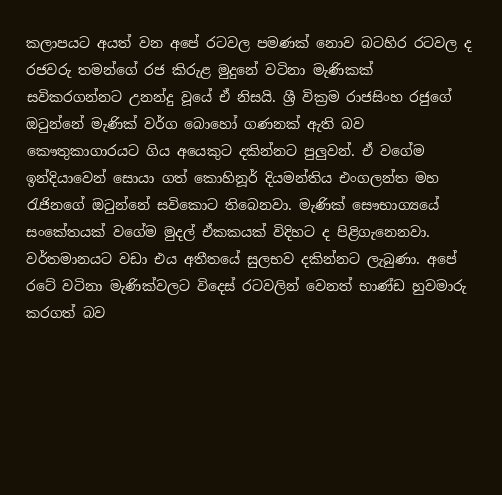කලාපයට අයත් වන අපේ රටවල පමණක් නොව බටහිර රටවල ද රජවරු තමන්ගේ රජ කිරුළ මුදුනේ වටිනා මැණිකක් සවිකරගන්නට උනන්දු වූයේ ඒ නිසයි. ශ්‍රී වික්‍රම රාජසිංහ රජුගේ ඔටුන්නේ මැණික් වර්ග බොහෝ ගණනක් ඇති බව කෞතුකාගාරයට ගිය අයෙකුට දකින්නට පුලුවන්. ඒ වගේම ඉන්දියාවෙන් සොයා ගත් කොහිනූර් දියමන්තිය එංගලන්ත මහ රැජිනගේ ඔටුන්නේ සවිකොට තිබෙනවා. මැණික් සෞභාග්‍යයේ සංකේතයක් වගේම මුදල් ඒකකයක් විදිහට ද පිළිගැනෙනවා. වර්තමානයට වඩා එය අතීතයේ සුලභව දකින්නට ලැබුණා. අපේ රටේ වටිනා මැණික්වලට විදෙස් රටවලින් වෙනත් භාණ්ඩ හුවමාරු කරගත් බව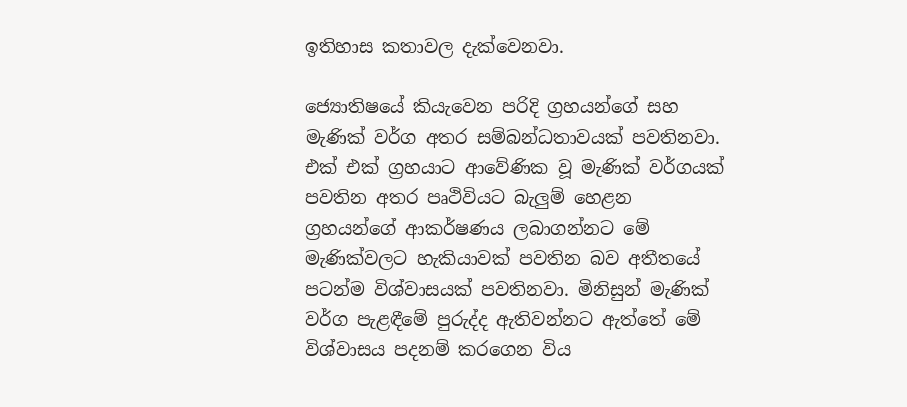ඉතිහාස කතාවල දැක්වෙනවා.

ජ්‍යොතිෂයේ කියැවෙන පරිදි ග්‍රහයන්ගේ සහ මැණික් වර්ග අතර සම්බන්ධතාවයක් පවතිනවා. එක් එක් ග්‍රහයාට ආවේණික වූ මැණික් වර්ගයක් පවතින අතර පෘථිවියට බැලුම් හෙළන ග්‍රහයන්ගේ ආකර්ෂණය ලබාගන්නට මේ මැණික්වලට හැකියාවක් පවතින බව අතීතයේ පටන්ම විශ්වාසයක් පවතිනවා. මිනිසුන් මැණික් වර්ග පැළඳීමේ පුරුද්ද ඇතිවන්නට ඇත්තේ මේ විශ්වාසය පදනම් කරගෙන විය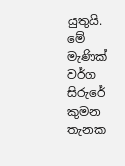යුතුයි. මේ මැණික් වර්ග සිරුරේ කුමන තැනක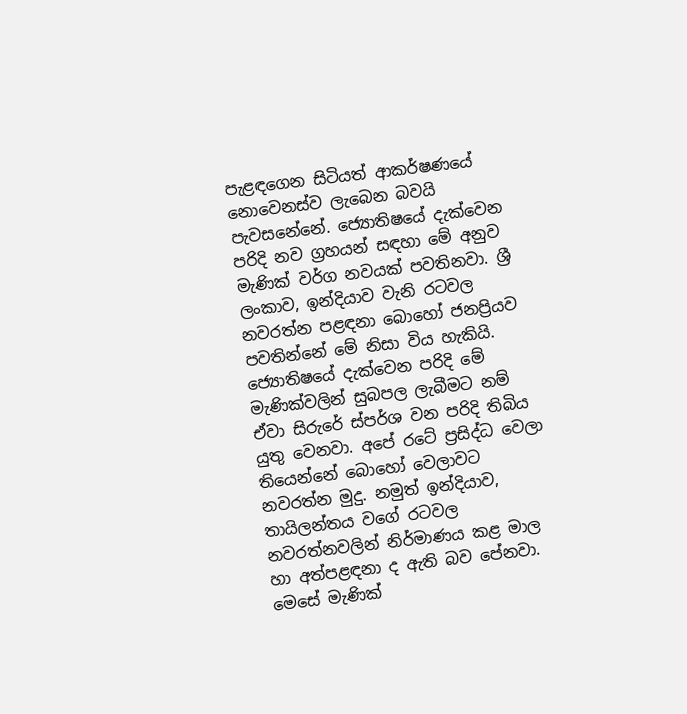පැළඳගෙන සිටියත් ආකර්ෂණයේ නොවෙනස්ව ලැබෙන බවයි පැවසනේනේ. ජ්‍යොතිෂයේ දැක්වෙන පරිදි නව ග්‍රහයන් සඳහා මේ අනුව මැණික් වර්ග නවයක් පවතිනවා. ශ්‍රී ලංකාව, ඉන්දියාව වැනි රටවල නවරත්න පළඳනා බොහෝ ජනප්‍රියව පවතින්නේ මේ නිසා විය හැකියි. ජ්‍යොතිෂයේ දැක්වෙන පරිදි මේ මැණික්වලින් සුබපල ලැබීමට නම් ඒවා සිරුරේ ස්පර්ශ වන පරිදි තිබිය යුතු වෙනවා. අපේ රටේ ප්‍රසිද්ධ වෙලා තියෙන්නේ බොහෝ වෙලාවට නවරත්න මුදු. නමුත් ඉන්දියාව, තායිලන්තය වගේ රටවල නවරත්නවලින් නිර්මාණය කළ මාල හා අත්පළඳනා ද ඇති බව පේනවා. මෙසේ මැණික්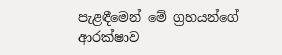පැළඳීමෙන් මේ ග්‍රහයන්ගේ ආරක්ෂාව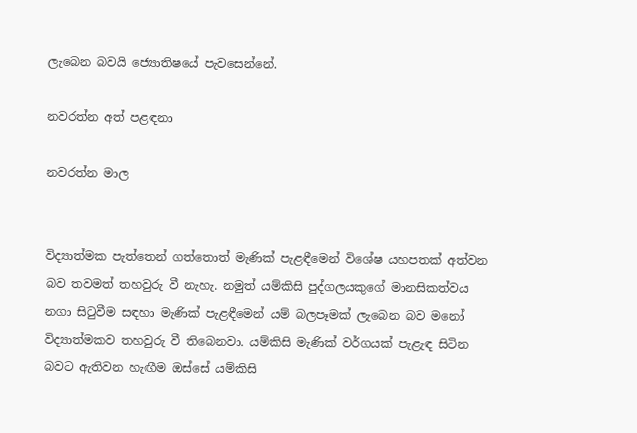ලැබෙන බවයි ජ්‍යොතිෂයේ පැවසෙන්නේ.

නවරත්න අත් පළඳනා

නවරත්න මාල


විද්‍යාත්මක පැත්තෙන් ගත්තොත් මැණික් පැළඳීමෙන් විශේෂ යහපතක් අත්වන බව තවමත් තහවුරු වී නැහැ. නමුත් යම්කිසි පුද්ගලයකුගේ මානසිකත්වය නගා සිටුවීම සඳහා මැණික් පැළඳීමෙන් යම් බලපෑමක් ලැබෙන බව මනෝ විද්‍යාත්මකව තහවුරු වී තිබෙනවා. යම්කිසි මැණික් වර්ගයක් පැළැඳ සිටින බවට ඇතිවන හැඟීම ඔස්සේ යම්කිසි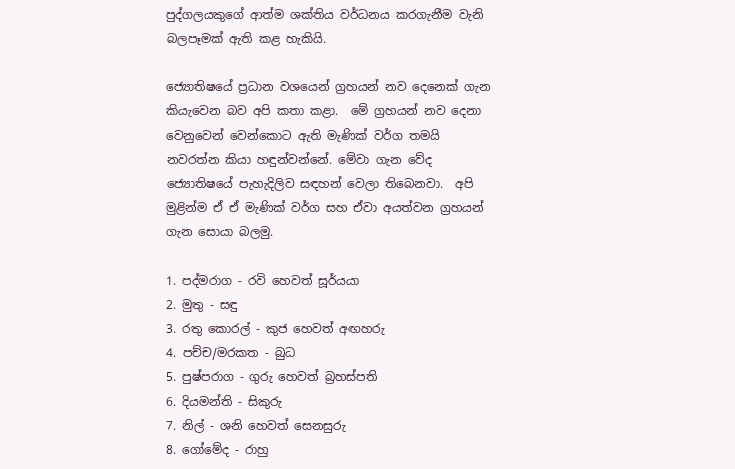පුද්ගලයකුගේ ආත්ම ශක්තිය වර්ධනය කරගැනීම වැනි බලපෑමක් ඇති කළ හැකියි.

ජ්‍යොතිෂයේ ප්‍රධාන වශයෙන් ග්‍රහයන් නව දෙනෙක් ගැන කියැවෙන බව අපි කතා කළා.  මේ ග්‍රහයන් නව දෙනා වෙනුවෙන් වෙන්කොට ඇති මැණික් වර්ග තමයි නවරත්න කියා හඳුන්වන්නේ. මේවා ගැන වේද ජ්‍යොතිෂයේ පැහැදිලිව සඳහන් වෙලා තිබෙනවා.  අපි මුළින්ම ඒ ඒ මැණික් වර්ග සහ ඒවා අයත්වන ග්‍රහයන් ගැන සොයා බලමු.

1. පද්මරාග - රවි හෙවත් සූර්යයා
2. මුතු - සඳු
3. රතු කොරල් - කුජ හෙවත් අඟහරු
4. පච්ච/මරකත - බුධ
5. පුෂ්පරාග - ගුරු හෙවත් බ්‍රහස්පති
6. දියමන්ති - සිකුරු
7. නිල් - ශනි හෙවත් සෙනසුරු
8. ගෝමේද - රාහු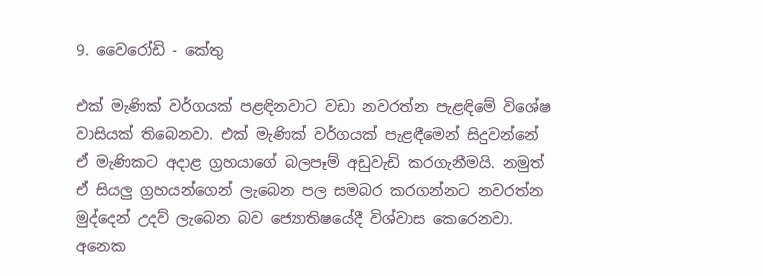9. වෛරෝඩි - කේතු

එක් මැණික් වර්ගයක් පළඳිනවාට වඩා නවරත්න පැළඳිමේ විශේෂ වාසියක් තිබෙනවා. එක් මැණික් වර්ගයක් පැළඳීමෙන් සිදුවන්නේ ඒ මැණිකට අදාළ ග්‍රහයාගේ බලපෑම් අඩුවැඩි කරගැනීමයි. නමුත් ඒ සියලු ග්‍රහයන්ගෙන් ලැබෙන පල සමබර කරගන්නට නවරත්න මුද්දෙන් උදව් ලැබෙන බව ජ්‍යොතිෂයේදී විශ්වාස කෙරෙනවා. අනෙක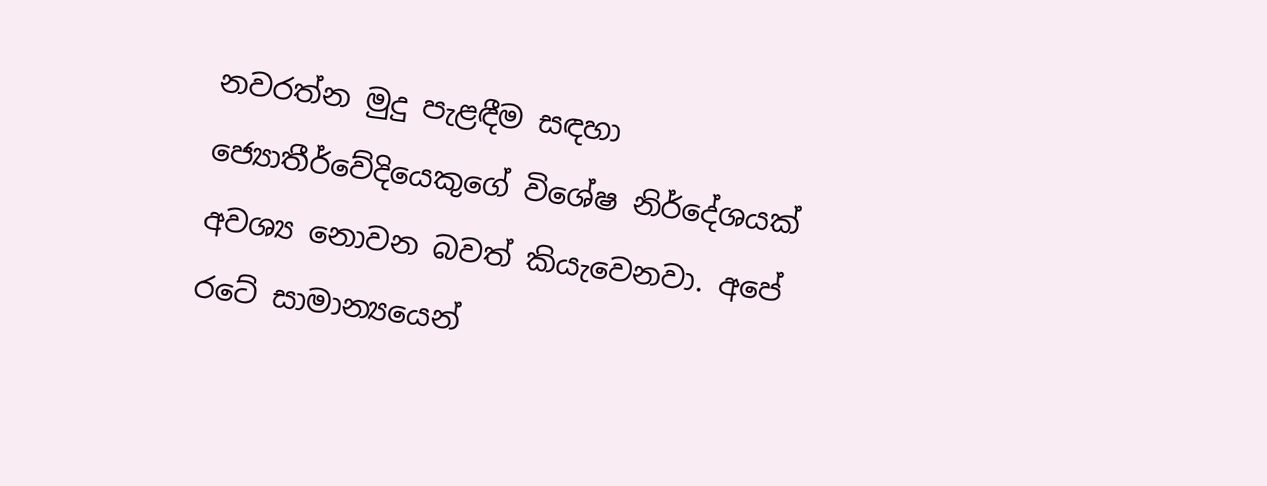නවරත්න මුදු පැළඳීම සඳහා ජ්‍යොතීර්වේදියෙකුගේ විශේෂ නිර්දේශයක් අවශ්‍ය නොවන බවත් කියැවෙනවා. අපේ රටේ සාමාන්‍යයෙන්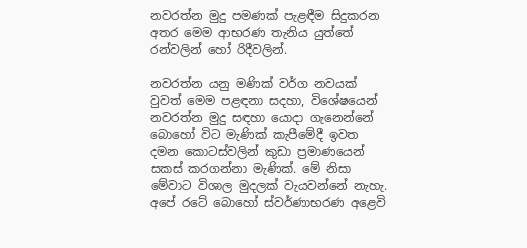නවරත්න මුදු පමණක් පැළඳීම සිදුකරන අතර මෙම ආභරණ තැනිය යුත්තේ රන්වලින් හෝ රිදීවලින්.

නවරත්න යනු මණික් වර්ග නවයක් වුවත් මෙම පළඳනා සදහා, විශේෂයෙන් නවරත්න මුදු සඳහා යොදා ගැනෙන්නේ බොහෝ විට මැණික් කැපීමේදී ඉවත දමන කොටස්වලින් කුඩා ප්‍රමාණයෙන් සකස් කරගන්නා මැණික්. මේ නිසා මේවාට විශාල මුදලක් වැයවන්නේ නැහැ. අපේ රටේ බොහෝ ස්වර්ණාභරණ අළෙවි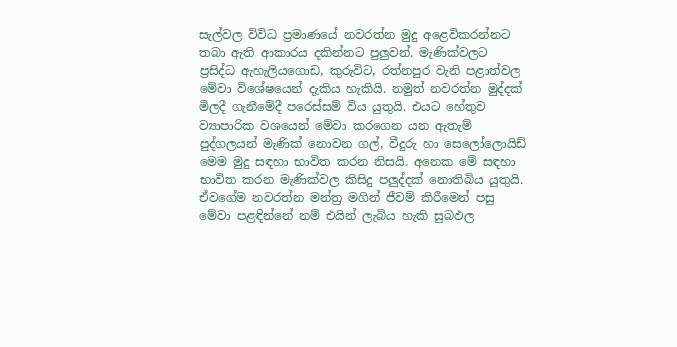සැල්වල විවිධ ප්‍රමාණයේ නවරත්න මුදු අළෙවිකරන්නට තබා ඇති ආකාරය දකින්නට පුලුවන්. මැණික්වලට ප්‍රසිද්ධ ඇහැලියගොඩ, කුරුවිට, රත්නපුර වැනි පළාත්වල මේවා විශේෂයෙන් දැකිය හැකියි. නමුත් නවරත්න මුද්දක් මිලදී ගැනීමේදී පරෙස්සම් විය යුතුයි. එයට හේතුව ව්‍යාපාරික වශයෙන් මේවා කරගෙන යන ඇතැම් පුද්ගලයන් මැණික් නොවන ගල්, වීදුරු හා සෙලෝලොයිඩ් මෙම මුදු සඳහා භාවිත කරන නිසයි. අනෙක මේ සඳහා භාවිත කරන මැණික්වල කිසිදු පලුද්දක් නොතිබිය යුතුයි. ඒවගේම නවරත්න මන්ත්‍ර මගින් ජීවම් කිරීමෙන් පසු මේවා පළඳින්නේ නම් එයින් ලැබිය හැකි සුබඵල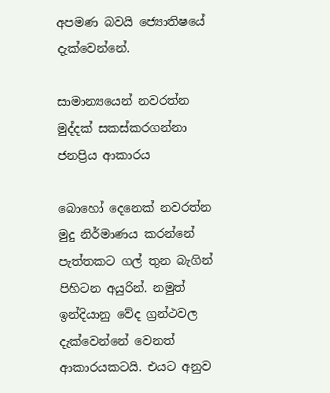අපමණ බවයි ජ්‍යොතිෂයේ දැක්වෙන්නේ.

සාමාන්‍යයෙන් නවරත්න මුද්දක් සකස්කරගන්නා ජනප්‍රිය ආකාරය

බොහෝ දෙනෙක් නවරත්න මුදු නිර්මාණය කරන්නේ පැත්තකට ගල් තුන බැගින් පිහිටන අයුරින්. නමුත් ඉන්දියානු වේද ග්‍රන්ථවල දැක්වෙන්නේ වෙනත් ආකාරයකටයි. එයට අනුව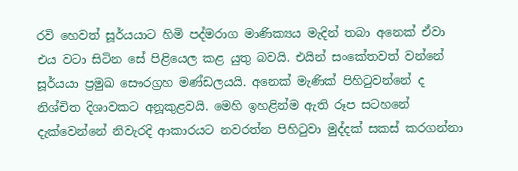රවි හෙවත් සූර්යයාට හිමි පද්මරාග මාණික්‍යය මැදින් තබා අනෙක් ඒවා එය වටා සිටින සේ පිළියෙල කළ යුතු බවයි. එයින් සංකේතවත් වන්නේ සූර්යයා ප්‍රමුඛ සෞරග්‍රහ මණ්ඩලයයි. අනෙක් මැණික් පිහිටුවන්නේ ද නිශ්චිත දිශාවකට අනූකුළවයි. මෙහි ඉහළින්ම ඇති රූප සටහනේ දැක්වෙන්නේ නිවැරදි ආකාරයට නවරත්න පිහිටුවා මුද්දක් සකස් කරගන්නා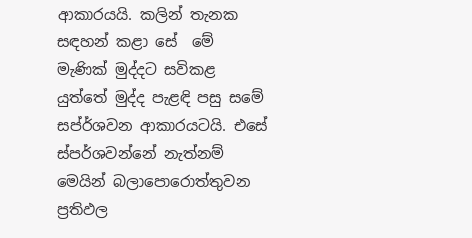ආකාරයයි. කලින් තැනක සඳහන් කළා සේ  මේ මැණික් මුද්දට සවිකළ යුත්තේ මුද්ද පැළඳි පසු සමේ සප්ර්ශවන ආකාරයටයි. එසේ ස්පර්ශවන්නේ නැත්නම් මෙයින් බලාපොරොත්තුවන ප්‍රතිඵල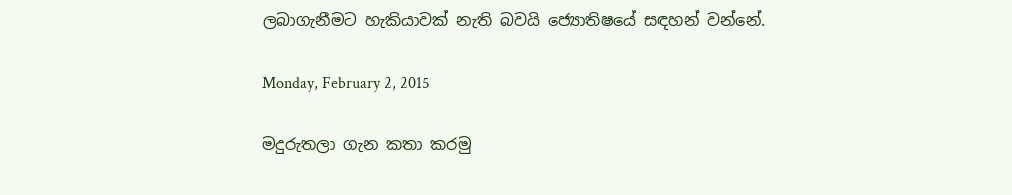ලබාගැනීමට හැකියාවක් නැති බවයි ජ්‍යොතිෂයේ සඳහන් වන්නේ.

Monday, February 2, 2015

මදුරුතලා ගැන කතා කරමු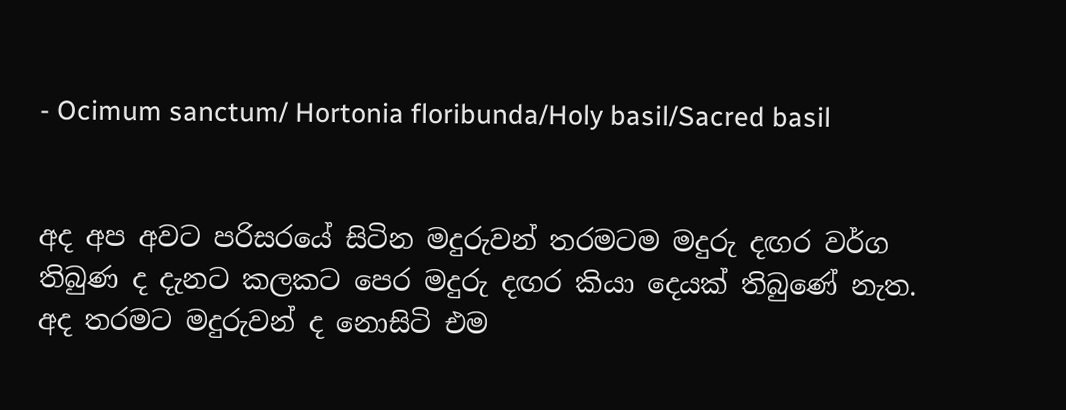- Ocimum sanctum/ Hortonia floribunda/Holy basil/Sacred basil


අද අප අවට පරිසරයේ සිටින මදුරුවන් තරමටම මදුරු දඟර වර්ග තිබුණ ද දැනට කලකට පෙර මදුරු දඟර කියා දෙයක් තිබුණේ නැත. අද තරමට මදුරුවන් ද නොසිටි එම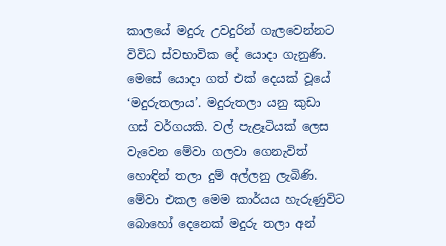කාලයේ මදුරු උවදුරින් ගැලවෙන්නට විවිධ ස්වභාවික දේ යොදා ගැනුණි. මෙසේ යොදා ගත් එක් දෙයක් වූයේ ‘මදුරුතලාය’. මදුරුතලා යනු කුඩා ගස් වර්ගයකි. වල් පැළෑටියක් ලෙස වැවෙන මේවා ගලවා ගෙනැවිත් හොඳින් තලා දුම් අල්ලනු ලැබිණි. මේවා එකල මෙම කාර්යය හැරුණුවිට බොහෝ දෙනෙක් මදුරු තලා අන්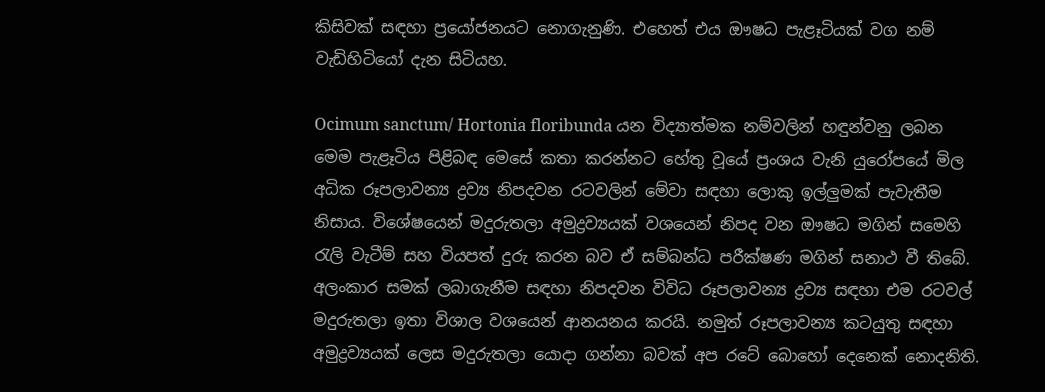කිසිවක් සඳහා ප්‍රයෝජනයට නොගැනුණි. එහෙත් එය ඖෂධ පැළෑටියක් වග නම් වැඩිහිටියෝ දැන සිටියහ.

Ocimum sanctum/ Hortonia floribunda යන විද්‍යාත්මක නම්වලින් හඳුන්වනු ලබන මෙම පැළෑටිය පිළිබඳ මෙසේ කතා කරන්නට හේතු වූයේ ප්‍රංශය වැනි යුරෝපයේ මිල අධික රූපලාවන්‍ය ද්‍රව්‍ය නිපදවන රටවලින් මේවා සඳහා ලොකු ඉල්ලුමක් පැවැතීම නිසාය. විශේෂයෙන් මදුරුතලා අමුද්‍රව්‍යයක් වශයෙන් නිපද වන ඖෂධ මගින් සමෙහි රැලි වැටීම් සහ වියපත් දුරු කරන බව ඒ සම්බන්ධ පරීක්ෂණ මගින් සනාථ වී තිබේ. අලංකාර සමක් ලබාගැනීම සඳහා නිපදවන විවිධ රූපලාවන්‍ය ද්‍රව්‍ය සඳහා එම රටවල් මදුරුතලා ඉතා විශාල වශයෙන් ආනයනය කරයි. නමුත් රූපලාවන්‍ය කටයුතු සඳහා අමුද්‍රව්‍යයක් ලෙස මදුරුතලා යොදා ගන්නා බවක් අප රටේ බොහෝ දෙනෙක් නොදනිති.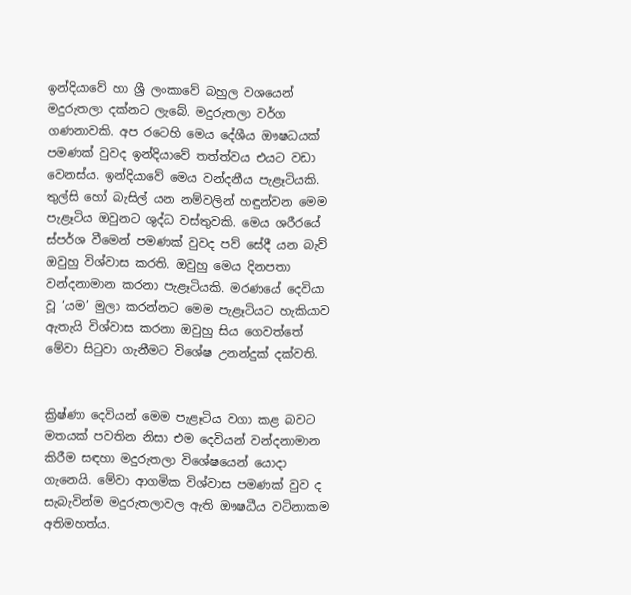ඉන්දියාවේ හා ශ්‍රී ලංකාවේ බහුල වශයෙන් මදුරුතලා දක්නට ලැබේ. මදුරුතලා වර්ග ගණනාවකි. අප රටෙහි මෙය දේශීය ඖෂධයක් පමණක් වුවද ඉන්දියාවේ තත්ත්වය එයට වඩා වෙනස්ය. ඉන්දියාවේ මෙය වන්දනීය පැළෑටියකි. තුල්සි හෝ බැසිල් යන නම්වලින් හඳුන්වන මෙම පැළෑටිය ඔවුනට ශුද්ධ වස්තුවකි. මෙය ශරීරයේ ස්පර්ශ වීමෙන් පමණක් වුවද පව් සේදී යන බැව් ඔවුහු විශ්වාස කරති. ඔවුහු මෙය දිනපතා වන්දනාමාන කරනා පැළෑටියකි. මරණයේ දෙවියා වූ ‘යම’ මුලා කරන්නට මෙම පැළෑටියට හැකියාව ඇතැයි විශ්වාස කරනා ඔවුහු සිය ගෙවත්තේ මේවා සිටුවා ගැනීමට විශේෂ උනන්දුක් දක්වති.


ක්‍රිෂ්ණා දෙවියන් මෙම පැළෑටිය වගා කළ බවට මතයක් පවතින නිසා එම දෙවියන් වන්දනාමාන කිරීම සඳහා මදුරුතලා විශේෂයෙන් යොදා ගැනෙයි. මේවා ආගමික විශ්වාස පමණක් වුව ද සැබැවින්ම මදුරුතලාවල ඇති ඖෂධීය වටිනාකම අතිමහත්ය.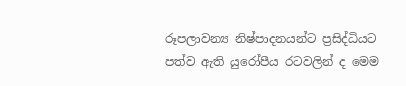රූපලාවන්‍ය නිෂ්පාදනයන්ට ප්‍රසිද්ධියට පත්ව ඇති යුරෝපීය රටවලින් ද මෙම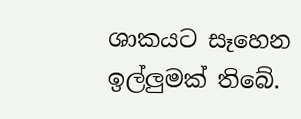ශාකයට සෑහෙන ඉල්ලුමක් තිබේ.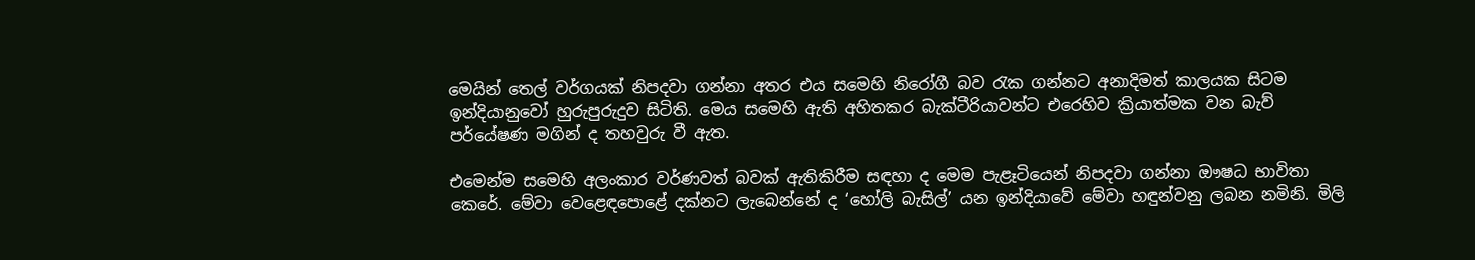මෙයින් තෙල් වර්ගයක් නිපදවා ගන්නා අතර එය සමෙහි නිරෝගී බව රැක ගන්නට අනාදිමත් කාලයක සිටම ඉන්දියානුවෝ හුරුපුරුදුව සිටිති. මෙය සමෙහි ඇති අහිතකර බැක්ටීරියාවන්ට එරෙහිව ක්‍රියාත්මක වන බැව් පර්යේෂණ මගින් ද තහවුරු වී ඇත.

එමෙන්ම සමෙහි අලංකාර වර්ණවත් බවක් ඇතිකිරීම සඳහා ද මෙම පැළෑටියෙන් නිපදවා ගන්නා ඖෂධ භාවිතා කෙරේ. මේවා වෙළෙඳ‍පොළේ දක්නට ලැබෙන්නේ ද ‘හෝලි බැසිල්’ යන ඉන්දියාවේ මේවා හඳුන්වනු ලබන නමිනි. මිලි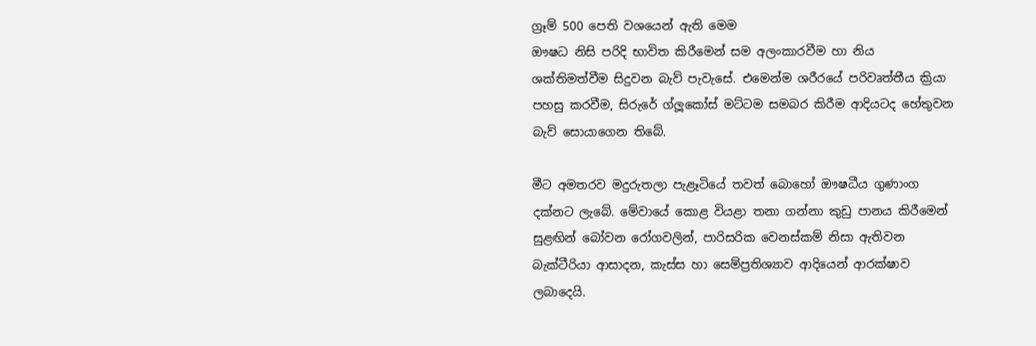ග්‍රෑම් 500 පෙති වශයෙන් ඇති මෙම
ඖෂධ නිසි පරිදි භාවිත කිරීමෙන් සම අලංකාරවීම හා නිය ශක්තිමත්වීම සිදුවන බැව් පැවැසේ. එමෙන්ම ශරීරයේ පරිවෘත්තීය ක්‍රියා පහසු කරවීම, සිරුරේ ග්ලූකෝස් මට්ටම සමබර කිරීම ආදියටද හේතුවන බැව් සොයාගෙන තිබේ.

මීට අමතරව මදුරුතලා පැළෑටියේ තවත් බොහෝ ඖෂධීය ගුණාංග දක්නට ලැබේ. මේවායේ කොළ වියළා තනා ගන්නා කුඩු පානය කිරීමෙන් සුළඟින් බෝවන රෝගවලින්, පාරිසරික වෙනස්කම් නිසා ඇතිවන බැක්ටීරියා ආසාදන, කැස්ස හා සෙම්ප්‍රතිශ්‍යාව ආදියෙන් ආරක්ෂාව ලබාදෙයි.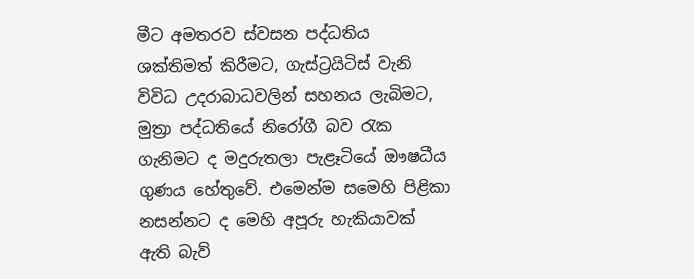මීට අමතරව ස්වසන පද්ධතිය ශක්තිමත් කිරීමට, ගැස්ට්‍රයිටිස් වැනි විවිධ උදරාබාධවලින් සහනය ලැබිමට, මුත්‍රා පද්ධතියේ නිරෝගී බව රැක ගැනිමට ද මදුරුතලා පැළෑටියේ ඖෂධීය ගුණය හේතුවේ. එමෙන්ම සමෙහි පිළිකා නසන්නට ද මෙහි අපූරු හැකියාවක් ඇති බැව්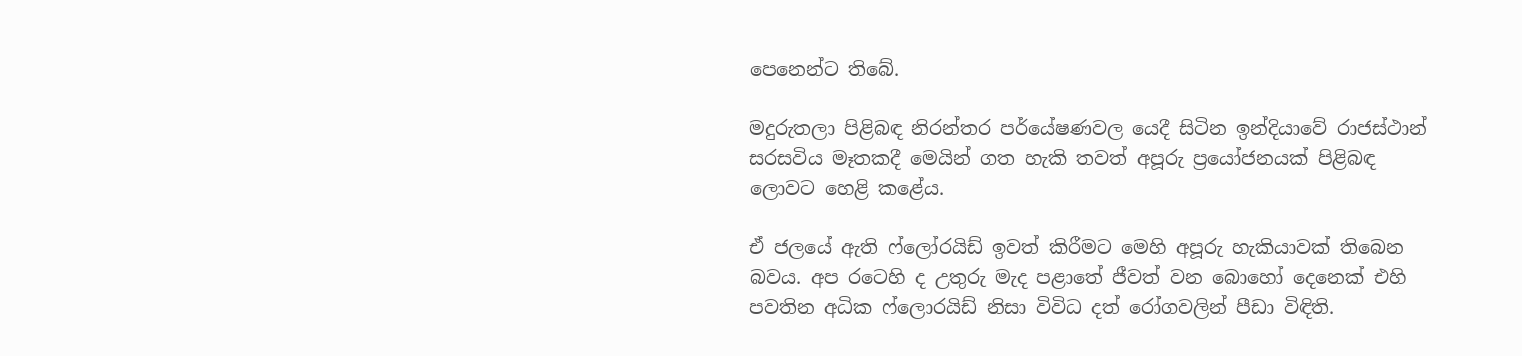පෙනෙන්ට තිබේ.

මදුරුතලා පිළිබඳ නිරන්තර පර්යේෂණවල යෙදී සිටින ඉන්දියාවේ රාජස්ථාන් සරසවිය මෑතකදී මෙයින් ගත හැකි තවත් අපූරු ප්‍රයෝජනයක් පිළිබඳ ලොවට හෙළි කළේය.

ඒ ජලයේ ඇති ෆ්ලෝරයිඩ් ඉවත් කිරීමට මෙහි අපූරු හැකියාවක් තිබෙන බවය. අප රටෙහි ද උතුරු මැද පළාතේ ජීවත් වන බොහෝ දෙනෙක් එහි පවතින අධික ෆ්ලොරයිඩ් නිසා විවිධ දත් රෝගවලින් පීඩා විඳිති.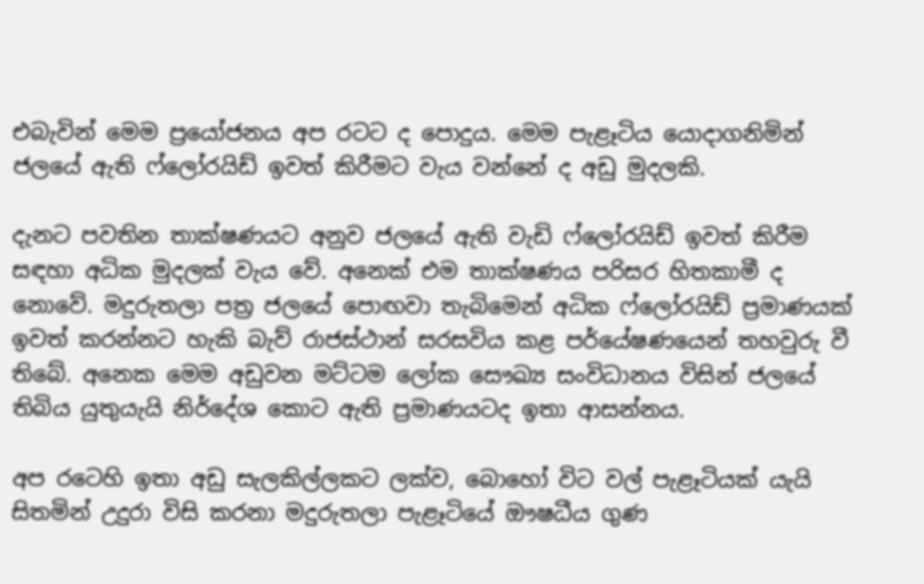එබැවින් මෙම ප්‍රයෝජනය අප රටට ද ‍පොදුය. මෙම පැළෑටිය යොදාගනිමින් ජලයේ ඇති ෆ්ලෝරයිඩ් ඉවත් කිරීමට වැය වන්නේ ද අඩු මුදලකි.

දැනට පවතින තාක්ෂණයට අනුව ජලයේ ඇති වැඩි ෆ්ලෝරයිඩ් ඉවත් කිරීම සඳහා අධික මුදලක් වැය වේ. අනෙක් එම තාක්ෂණය පරිසර හිතකාමී ද නොවේ. මදුරුතලා පත්‍ර ජලයේ ‍පොඟවා තැබිමෙන් අධික ෆ්ලෝරයිඩ් ප්‍රමාණයක් ඉවත් කරන්නට හැකි බැව් රාජස්ථාන් සරසවිය කළ පර්යේෂණයෙන් තහවුරු වී තිබේ. අනෙක මෙම අඩුවන මට්ටම ලෝක සෞඛ්‍ය සංවිධානය විසින් ජලයේ තිබිය යුතුයැයි නිර්දේශ කොට ඇති ප්‍රමාණයටද ඉතා ආසන්නය.

අප රටෙහි ඉතා අඩු සැලකිල්ලකට ලක්ව, බොහෝ විට වල් පැළෑටියක් යැයි සිතමින් උදුරා විසි කරනා මදුරුතලා පැළෑටියේ ඖෂධීය ගුණ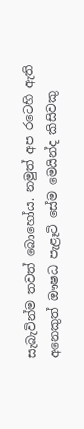සැබැවින්ම තවත් බොහෝය. නමුත් අප රටෙහි ඇති අනෙකුත් ඖෂධ පැළෑටි සේම මෙයින්ද කිසිවකු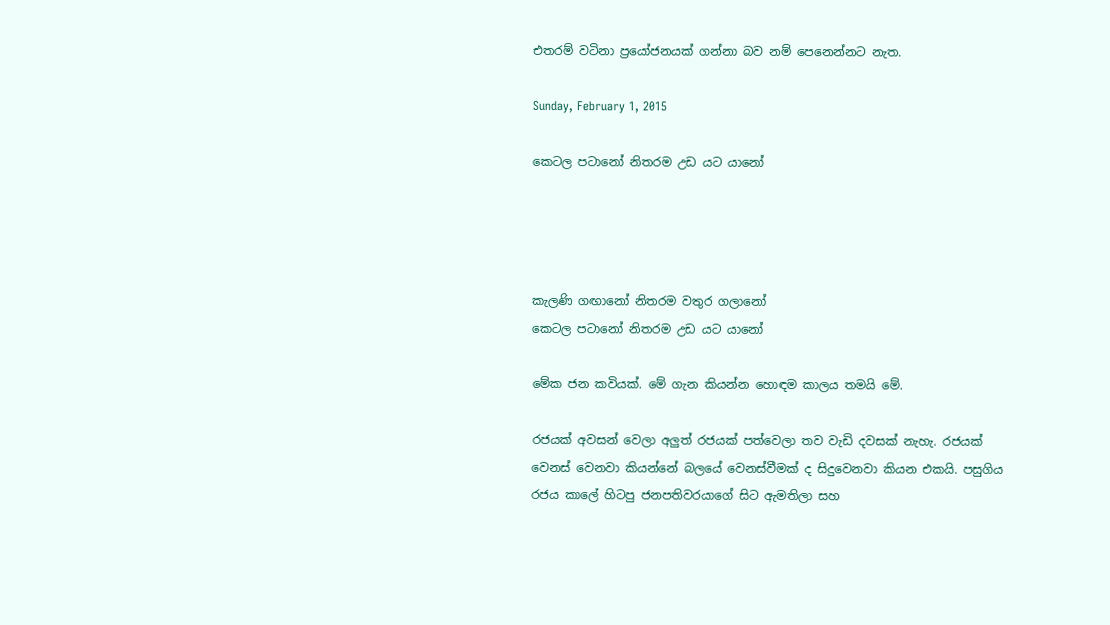එතරම් වටිනා ප්‍රයෝජනයක් ගන්නා බව නම් පෙනෙන්නට නැත.

Sunday, February 1, 2015

කෙටල පටානෝ නිතරම උඩ යට යානෝ




කැලණි ගඟානෝ නිතරම වතුර ගලානෝ
කෙටල පටානෝ නිතරම උඩ යට යානෝ

මේක ජන කවියක්. මේ ගැන කියන්න හොඳම කාලය තමයි මේ.

රජයක් අවසන් වෙලා අලුත් රජයක් පත්වෙලා තව වැඩි දවසක් නැහැ. රජයක් වෙනස් වෙනවා කියන්නේ බලයේ වෙනස්වීමක් ද සිදුවෙනවා කියන එකයි. පසුගිය රජය කාලේ හිටපු ජනපතිවරයාගේ සිට ඇමතිලා සහ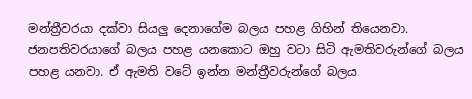මන්ත්‍රීවරයා දක්වා සියලු දෙනාගේම බලය පහළ ගිහින් තියෙනවා. ජනපතිවරයාගේ බලය පහළ යනකොට ඔහු වටා සිටි ඇමතිවරුන්ගේ බලය පහළ යනවා. ඒ ඇමති වටේ ඉන්න මන්ත්‍රීවරුන්ගේ බලය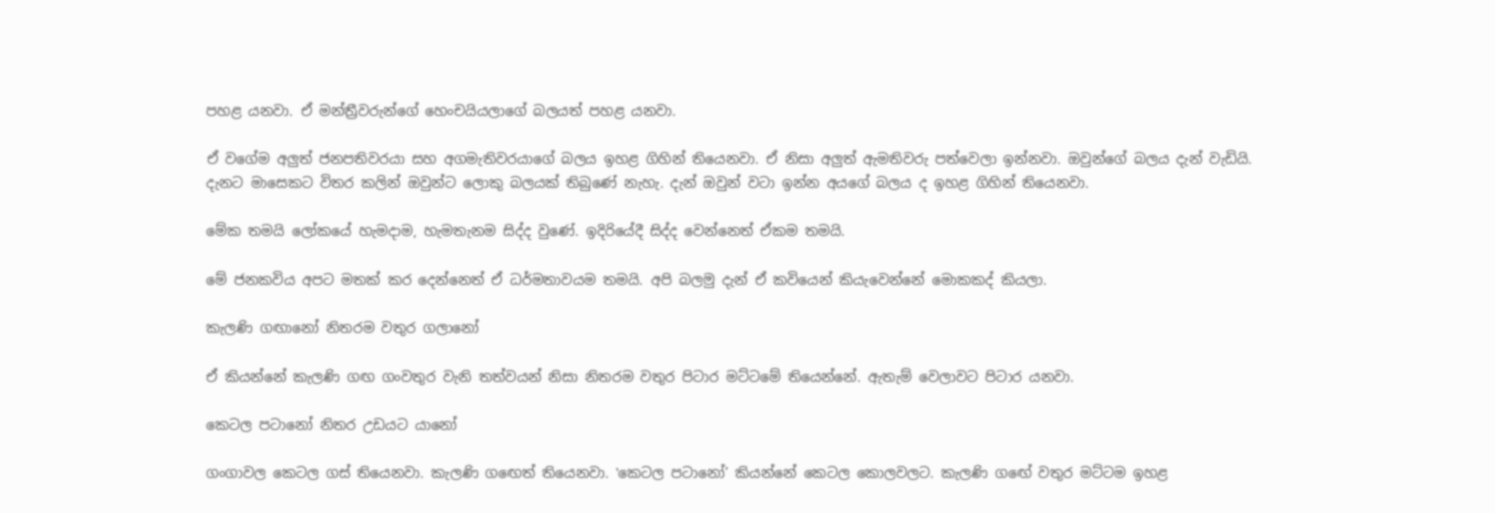පහළ යනවා. ඒ මන්ත්‍රීවරුන්ගේ හෙංචයියලාගේ බලයත් පහළ යනවා.

ඒ වගේම අලුත් ජනපතිවරයා සහ අගමැතිවරයාගේ බලය ඉහළ ගිහින් තියෙනවා. ඒ නිසා අලුත් ඇමතිවරු පත්වෙලා ඉන්නවා. ඔවුන්ගේ බලය දැන් වැඩියි. දැනට මාසෙකට විතර කලින් ඔවුන්ට ලොකු බලයක් තිබුණේ නැහැ. දැන් ඔවුන් වටා ඉන්න අයගේ බලය ද ඉහළ ගිහින් තියෙනවා.

මේක තමයි ලෝකයේ හැමදාම, හැමතැනම සිද්ද වුණේ. ඉදිරියේදී සිද්ද වෙන්නෙත් ඒකම තමයි.

මේ ජනකවිය අපට මතක් කර දෙන්නෙත් ඒ ධර්මතාවයම තමයි. අපි බලමු දැන් ඒ කවියෙන් කියැවෙන්නේ මොකකද් කියලා.

කැලණි ගඟානෝ නිතරම වතුර ගලානෝ

ඒ කියන්නේ කැලණි ගඟ ගංවතුර වැනි තත්වයන් නිසා නිතරම වතුර පිටාර මට්ටමේ තියෙන්නේ. ඇතැම් වෙලාවට පිටාර යනවා.

කෙටල පටානෝ නිතර උඩයට යානෝ

ගංගාවල කෙටල ගස් තියෙනවා. කැලණි ගඟෙත් තියෙනවා. ‛කෙටල පටානෝ’ කියන්නේ කෙටල කොලවලට. කැලණි ගඟේ වතුර මට්ටම ඉහළ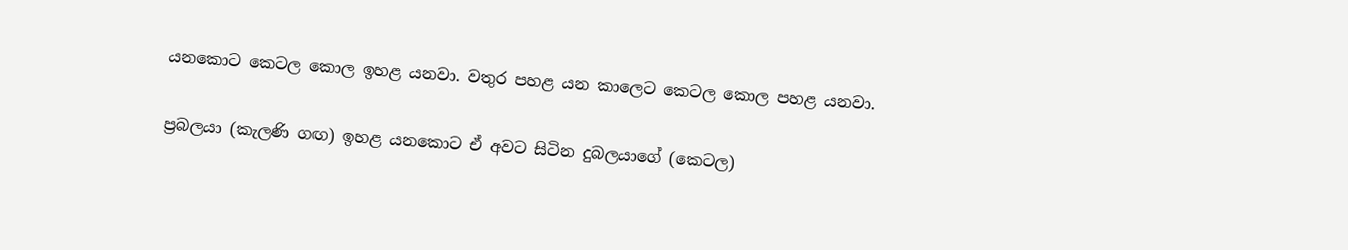යනකොට කෙටල කොල ඉහළ යනවා. වතුර පහළ යන කාලෙට කෙටල කොල පහළ යනවා.

ප්‍රබලයා (කැලණි ගඟ) ඉහළ යනකොට ඒ අවට සිටින දුබලයාගේ (කෙටල)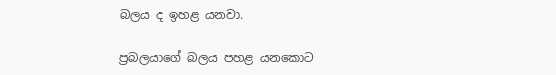බලය ද ඉහළ යනවා.

ප්‍රබලයාගේ බලය පහළ යනකොට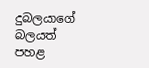දුබලයාගේ බලයත් පහළ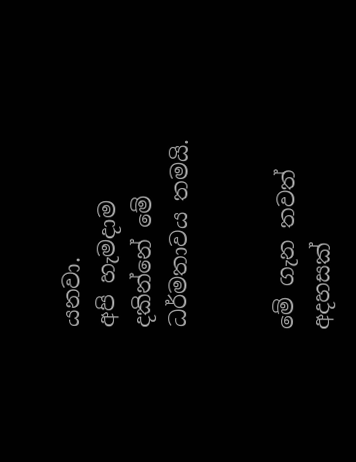යනවා.
අපි හැමදාම දකින්නේ මේ ධර්මතාවය තමයි.


මේ ගැන තවත් අදහසක්